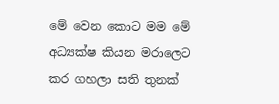මේ වෙන කොට මම මේ අධ්‍යක්ෂ කියන මරාලෙට කර ගහලා සති තුනක්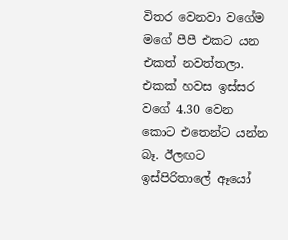විතර වෙනවා වගේම මගේ පීපී එකට යන එකත් නවත්තලා. එකක් හවස ඉස්සර වගේ 4.30 වෙන කොට එතෙන්ට යන්න බෑ. ඊලඟට ඉස්පිරිතාලේ ඈයෝ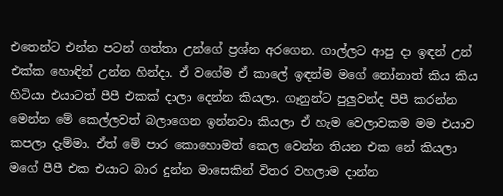එතෙන්ට එන්න පටන් ගත්තා උන්ගේ ප්‍රශ්න අරගෙන. ගාල්ලට ආපු දා ඉඳන් උන් එක්ක හොඳින් උන්න හින්දා. ඒ වගේම ඒ කාලේ ඉඳන්ම මගේ නෝනාත් කිය කිය හිටියා එයාටත් පීපී එකක් දාලා දෙන්න කියලා. ගෑනුන්ට පුලුවන්ද පීපී කරන්න මෙන්න මේ කෙල්ලවත් බලාගෙන ඉන්නවා කියලා ඒ හැම වෙලාවකම මම එයාව කපලා දැම්මා. ඒත් මේ පාර කොහොමත් කෙල වෙන්න තියන එක නේ කියලා මගේ පීපී එක එයාට බාර දුන්න මාසෙකින් විතර වහලාම දාන්න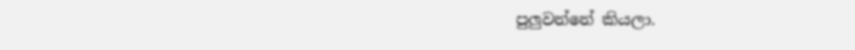පුලුවන්නේ කියලා.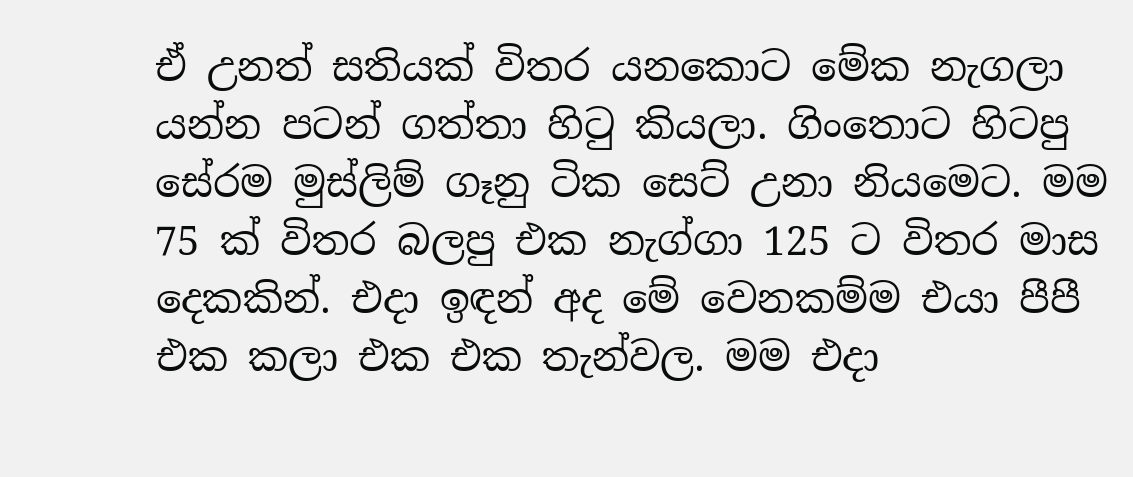ඒ උනත් සතියක් විතර යනකොට මේක නැගලා යන්න පටන් ගත්තා හිටු කියලා. ගිංතොට හිටපු සේරම මුස්ලිම් ගෑනු ටික සෙට් උනා නියමෙට. මම 75 ක් විතර බලපු එක නැග්ගා 125 ට විතර මාස දෙකකින්. එදා ඉඳන් අද මේ වෙනකම්ම එයා පීපී එක කලා එක එක තැන්වල. මම එදා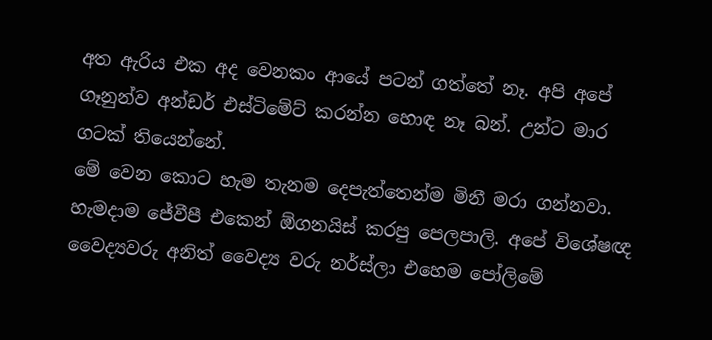අත ඇරිය එක අද වෙනකං ආයේ පටන් ගත්තේ නෑ. අපි අපේ ගෑනුන්ව අන්ඩර් එස්ටිමේට් කරන්න හොඳ නෑ බන්. උන්ට මාර ගටක් තියෙන්නේ.
මේ වෙන කොට හැම තැනම දෙපැත්තෙන්ම මිනී මරා ගන්නවා. හැමදාම ජේවීපී එකෙන් ඕගනයිස් කරපු පෙලපාලි. අපේ විශේෂඥ වෛද්‍යවරු අනිත් වෛද්‍ය වරු නර්ස්ලා එහෙම පෝලිමේ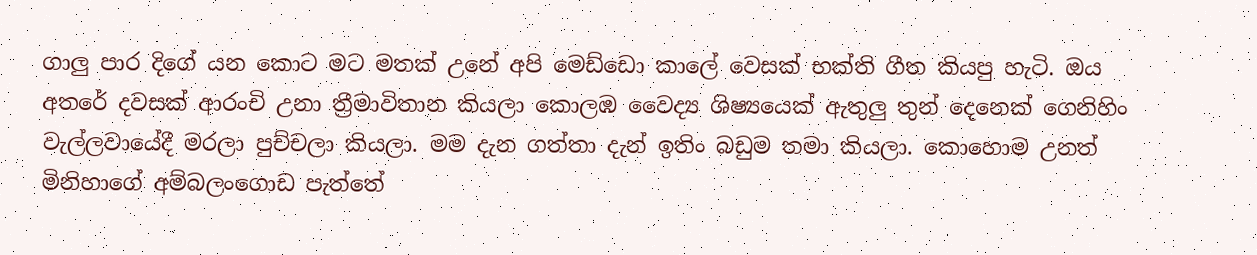ගාලු පාර දිගේ යන කොට මට මතක් උනේ අපි මෙඩ්ඩො කාලේ වෙසක් භක්ති ගීත කියපු හැටි. ඔය අතරේ දවසක් ආරංචි උනා ත්‍රීමාවිතාන කියලා කොලඹ වෛද්‍ය ශිෂ්‍යයෙක් ඇතුලු තුන් දෙනෙක් ගෙනිහිං වැල්ලවායේදී මරලා පුච්චලා කියලා. මම දැන ගත්තා දැන් ඉතිං බඩුම තමා කියලා. කොහොම උනත් මිනිහාගේ අම්බලංගොඩ පැත්තේ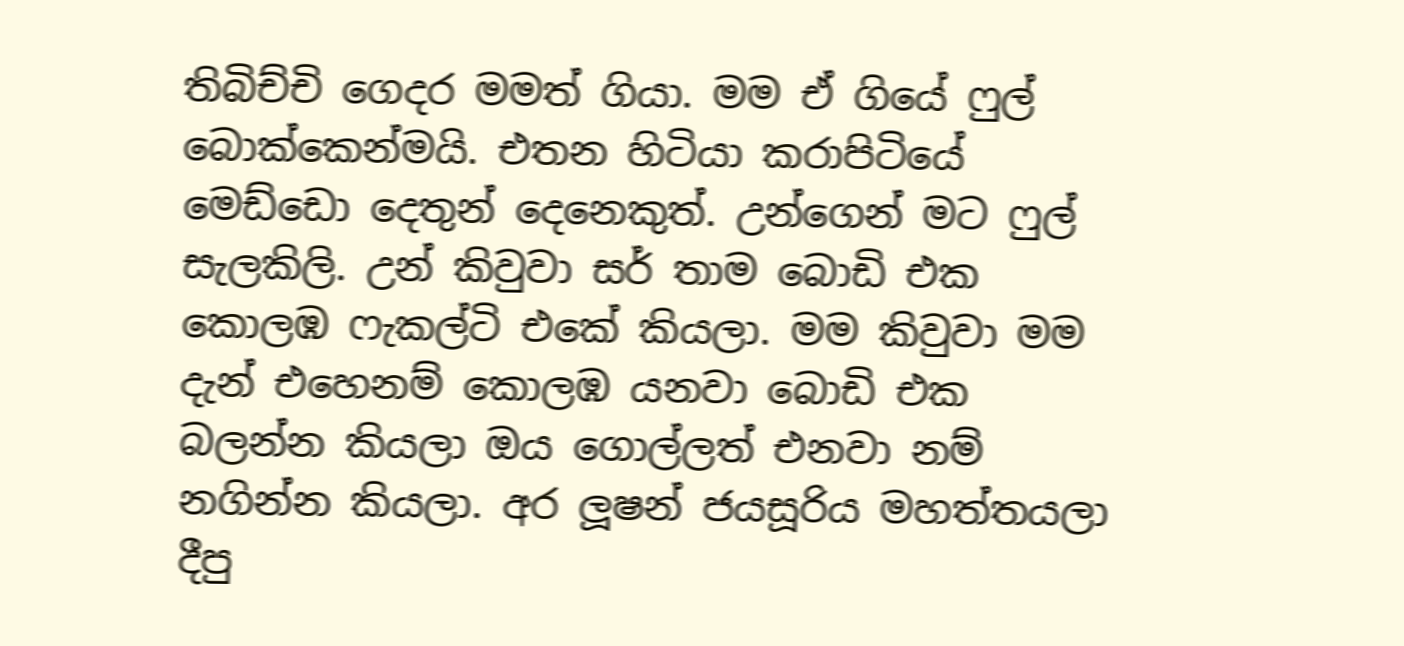තිබිච්චි ගෙදර මමත් ගියා. මම ඒ ගියේ ෆුල් බොක්කෙන්මයි. එතන හිටියා කරාපිටියේ මෙඩ්ඩො දෙතුන් දෙනෙකුත්. උන්ගෙන් මට ෆුල් සැලකිලි. උන් කිවුවා සර් තාම බොඩි එක කොලඹ ෆැකල්ටි එකේ කියලා. මම කිවුවා මම දැන් එහෙනම් කොලඹ යනවා බොඩි එක බලන්න කියලා ඔය ගොල්ලත් එනවා නම් නගින්න කියලා. අර ලූෂන් ජයසූරිය මහත්තයලා දීපු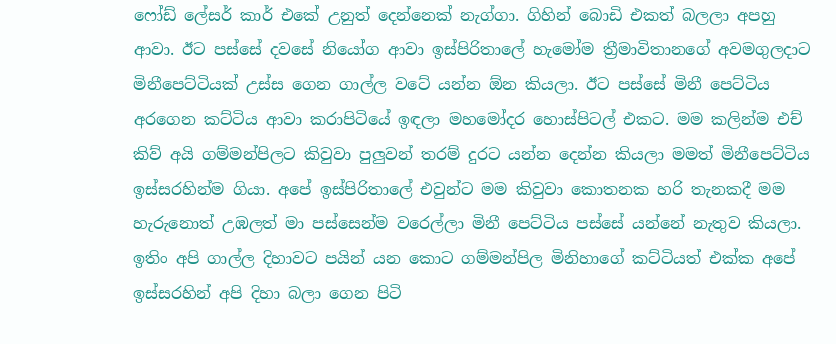ෆෝඩ් ලේසර් කාර් එකේ උනුත් දෙන්නෙක් නැග්ගා. ගිහින් බොඩි එකත් බලලා අපහු ආවා. ඊට පස්සේ දවසේ නියෝග ආවා ඉස්පිරිතාලේ හැමෝම ත්‍රීමාවිතානගේ අවමගුලදාට මිනීපෙට්ටියක් උස්ස ගෙන ගාල්ල වටේ යන්න ඕන කියලා. ඊට පස්සේ මිනී පෙට්ටිය අරගෙන කට්ටිය ආවා කරාපිටියේ ඉඳලා මහමෝදර හොස්පිටල් එකට. මම කලින්ම එච් කිව් අයි ගම්මන්පිලට කිවුවා පුලුවන් තරම් දුරට යන්න දෙන්න කියලා මමත් මිනීපෙට්ටිය ඉස්සරහින්ම ගියා. අපේ ඉස්පිරිතාලේ එවුන්ට මම කිවුවා කොතනක හරි තැනකදී මම හැරුනොත් උඹලත් මා පස්සෙන්ම වරෙල්ලා මිනී පෙට්ටිය පස්සේ යන්නේ නැතුව කියලා. ඉතිං අපි ගාල්ල දිහාවට පයින් යන කොට ගම්මන්පිල මිනිහාගේ කට්ටියත් එක්ක අපේ ඉස්සරහින් අපි දිහා බලා ගෙන පිටි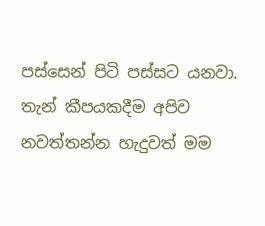පස්සෙන් පිටි පස්සට යනවා. තැන් කීපයකදීම අපිව නවත්තන්න හැදුවත් මම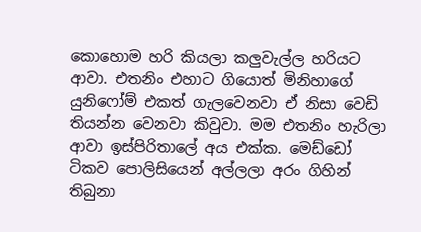කොහොම හරි කියලා කලුවැල්ල හරියට ආවා. එතනිං එහාට ගියොත් මිනිහාගේ යුනිෆෝම් එකත් ගැලවෙනවා ඒ නිසා වෙඩි තියන්න වෙනවා කිවුවා. මම එතනිං හැරිලා ආවා ඉස්පිරිතාලේ අය එක්ක. මෙඩ්ඩෝ ටිකව පොලිසියෙන් අල්ලලා අරං ගිහින් තිබුනා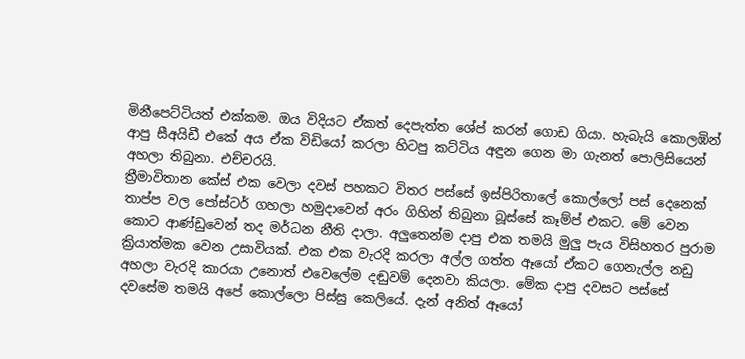මිනීපෙට්ටියත් එක්කම. ඔය විදියට ඒකත් දෙපැත්ත ශේප් කරන් ගොඩ ගියා. හැබැයි කොලඹින් ආපු සීඅයිඩී එකේ අය ඒක විඩියෝ කරලා හිටපු කට්ටිය අඳුන ගෙන මා ගැනත් පොලිසියෙන් අහලා තිබුනා. එච්චරයි.
ත්‍රීමාවිතාන කේස් එක වෙලා දවස් පහකට විතර පස්සේ ඉස්පිරිතාලේ කොල්ලෝ පස් දෙනෙක් තාප්ප වල පෝස්ටර් ගහලා හමුදාවෙන් අරං ගිහින් තිබුනා බූස්සේ කෑම්ප් එකට. මේ වෙන කොට ආණ්ඩුවෙන් තද මර්ධන නීති දාලා. අලුතෙන්ම දාපු එක තමයි මුලු පැය විසිහතර පුරාම ක්‍රියාත්මක වෙන උසාවියක්. එක එක වැරදි කරලා අල්ල ගත්ත ඈයෝ ඒකට ගෙනැල්ල නඩු අහලා වැරදි කාරයා උනොත් එවෙලේම දඬුවම් දෙනවා කියලා. මේක දාපු දවසට පස්සේ දවසේම තමයි අපේ කොල්ලො පිස්සු කෙලියේ. දැන් අනිත් ඈයෝ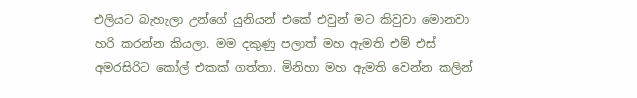එලියට බැහැලා උන්ගේ යුනියන් එකේ එවුන් මට කිවුවා මොනවා හරි කරන්න කියලා. මම දකුණු පලාත් මහ ඇමති එම් එස් අමරසිරිට කෝල් එකක් ගත්තා. මිනිහා මහ ඇමති වෙන්න කලින්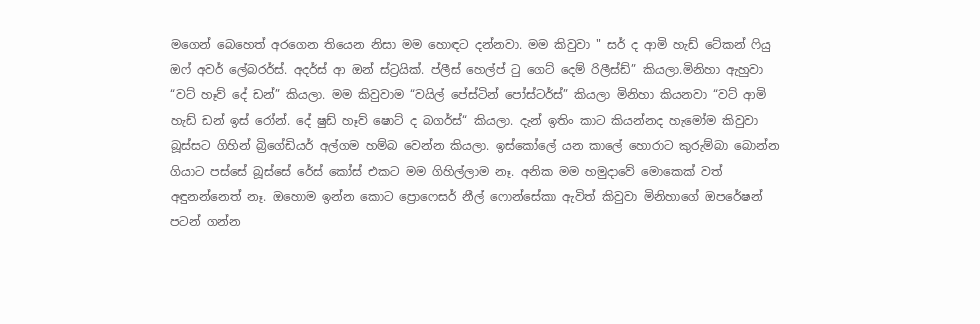මගෙන් බෙහෙත් අරගෙන තියෙන නිසා මම හොඳට දන්නවා. මම කිවුවා " සර් ද ආමි හැඩ් ටේකන් ෆියු ඔෆ් අවර් ලේබරර්ස්. අදර්ස් ආ ඔන් ස්ට්‍රයික්. ප්ලීස් හෙල්ප් ටු ගෙට් දෙම් රිලීස්ඩ්” කියලා.මිනිහා ඇහුවා “වට් හෑව් දේ ඩන්” කියලා. මම කිවුවාම “වයිල් පේස්ටින් පෝස්ටර්ස්” කියලා මිනිහා කියනවා “වට් ආමි හැඩ් ඩන් ඉස් රෝන්. දේ ෂුඩ් හෑව් ෂොට් ද බගර්ස්“ කියලා. දැන් ඉතිං කාට කියන්නද හැමෝම කිවුවා බූස්සට ගිහින් බ්‍රිගේඩියර් අල්ගම හම්බ වෙන්න කියලා. ඉස්කෝලේ යන කාලේ හොරාට කුරුම්බා බොන්න ගියාට පස්සේ බූස්සේ රේස් කෝස් එකට මම ගිහිල්ලාම නෑ. අනික මම හමුදාවේ මොකෙක් වත් අඳුනන්නෙත් නෑ. ඔහොම ඉන්න කොට ප්‍රොෆෙසර් නීල් ෆොන්සේකා ඇවිත් කිවුවා මිනිහාගේ ඔපරේෂන් පටන් ගන්න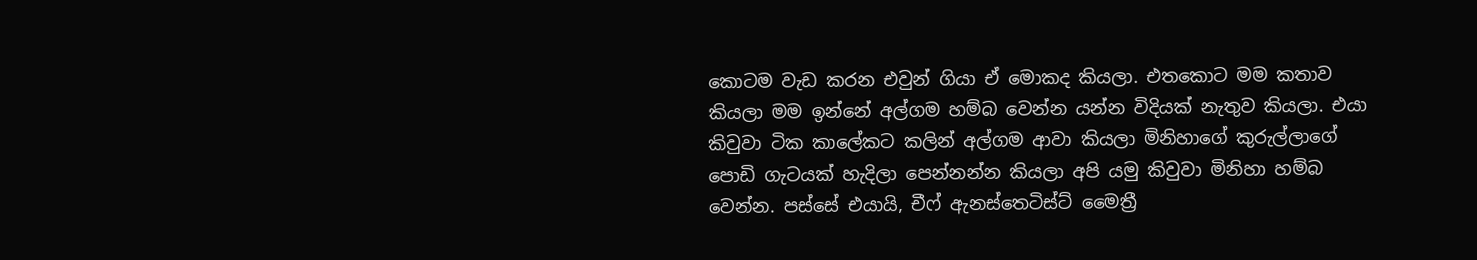කොටම වැඩ කරන එවුන් ගියා ඒ මොකද කියලා. එතකොට මම කතාව කියලා මම ඉන්නේ අල්ගම හම්බ වෙන්න යන්න විදියක් නැතුව කියලා. එයා කිවුවා ටික කාලේකට කලින් අල්ගම ආවා කියලා මිනිහාගේ කුරුල්ලාගේ පොඩි ගැටයක් හැදිලා පෙන්නන්න කියලා අපි යමු කිවුවා මිනිහා හම්බ වෙන්න. පස්සේ එයායි, චීෆ් ඇනස්තෙටිස්ට් මෛත්‍රී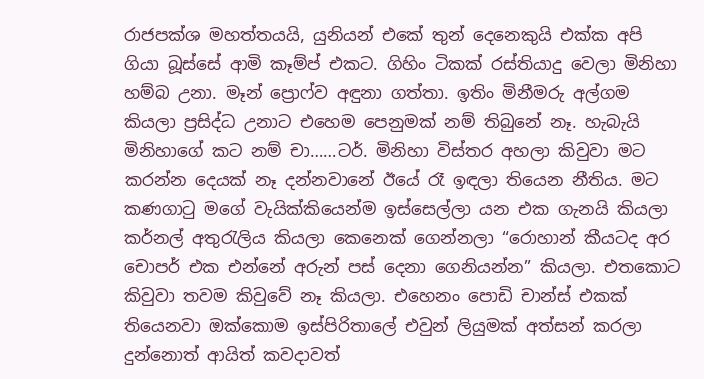රාජපක්ශ මහත්තයයි, යුනියන් එකේ තුන් දෙනෙකුයි එක්ක අපි ගියා බූස්සේ ආමි කෑම්ප් එකට. ගිහිං ටිකක් රස්තියාදු වෙලා මිනිහා හම්බ උනා. මෑන් ප්‍රොෆ්ව අඳුනා ගත්තා. ඉතිං මිනීමරු අල්ගම කියලා ප්‍රසිද්ධ උනාට එහෙම පෙනුමක් නම් තිබුනේ නෑ. හැබැයි මිනිහාගේ කට නම් චා……ටර්. මිනිහා විස්තර අහලා කිවුවා මට කරන්න දෙයක් නෑ දන්නවානේ ඊයේ රෑ ඉඳලා තියෙන නීතිය. මට කණගාටු මගේ වැයික්කියෙන්ම ඉස්සෙල්ලා යන එක ගැනයි කියලා කර්නල් අතුරැලිය කියලා කෙනෙක් ගෙන්නලා “රොහාන් කීයටද අර චොපර් එක එන්නේ අරුන් පස් දෙනා ගෙනියන්න” කියලා. එතකොට කිවුවා තවම කිවුවේ නෑ කියලා. එහෙනං පොඩි චාන්ස් එකක් තියෙනවා ඔක්කොම ඉස්පිරිතාලේ එවුන් ලියුමක් අත්සන් කරලා දුන්නොත් ආයිත් කවදාවත්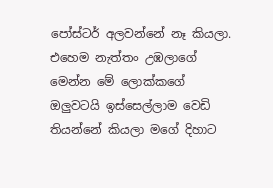පෝස්ටර් අලවන්නේ නෑ කියලා. එහෙම නැත්තං උඹලාගේ මෙන්න මේ ලොක්කගේ ඔලුවටයි ඉස්සෙල්ලාම වෙඩි තියන්නේ කියලා මගේ දිහාට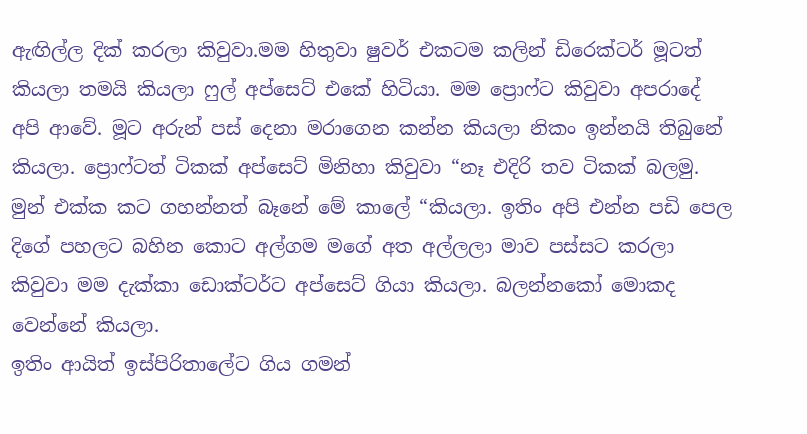ඇඟිල්ල දික් කරලා කිවුවා.මම හිතුවා ෂුවර් එකටම කලින් ඩිරෙක්ටර් මූටත් කියලා තමයි කියලා ෆුල් අප්සෙට් එකේ හිටියා. මම ප්‍රොෆ්ට කිවුවා අපරාදේ අපි ආවේ. මූට අරුන් පස් දෙනා මරාගෙන කන්න කියලා නිකං ඉන්නයි තිබුනේ කියලා. ප්‍රොෆ්ටත් ටිකක් අප්සෙට් මිනිහා කිවුවා “නෑ එදිරි තව ටිකක් බලමු. මුන් එක්ක කට ගහන්නත් බෑනේ මේ කාලේ “කියලා. ඉතිං අපි එන්න පඩි පෙල දිගේ පහලට බහින කොට අල්ගම මගේ අත අල්ලලා මාව පස්සට කරලා කිවුවා මම දැක්කා ඩොක්ටර්ට අප්සෙට් ගියා කියලා. බලන්නකෝ මොකද වෙන්නේ කියලා.
ඉතිං ආයිත් ඉස්පිරිතාලේට ගිය ගමන්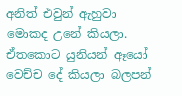අනිත් එවුන් ඇහුවා මොකද උනේ කියලා. ඒතකොට යුනියන් ඈයෝ වෙච්ච දේ කියලා බලපන්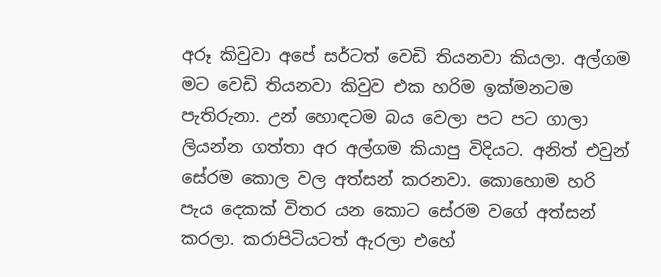අරූ කිවුවා අපේ සර්ටත් වෙඩි තියනවා කියලා. අල්ගම මට වෙඩි තියනවා කිවුව එක හරිම ඉක්මනටම පැතිරුනා. උන් හොඳටම බය වෙලා පට පට ගාලා ලියන්න ගත්තා අර අල්ගම කියාපු විදියට. අනිත් එවුන් සේරම කොල වල අත්සන් කරනවා. කොහොම හරි පැය දෙකක් විතර යන කොට සේරම වගේ අත්සන් කරලා. කරාපිටියටත් ඇරලා එහේ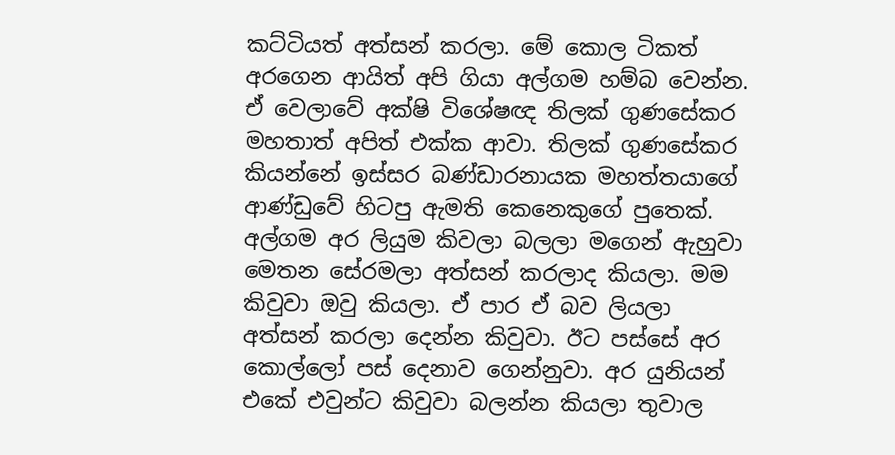කට්ටියත් අත්සන් කරලා. මේ කොල ටිකත් අරගෙන ආයිත් අපි ගියා අල්ගම හම්බ වෙන්න. ඒ වෙලාවේ අක්ෂි විශේෂඥ තිලක් ගුණසේකර මහතාත් අපිත් එක්ක ආවා. තිලක් ගුණසේකර කියන්නේ ඉස්සර බණ්ඩාරනායක මහත්තයාගේ ආණ්ඩුවේ හිටපු ඇමති කෙනෙකුගේ පුතෙක්.
අල්ගම අර ලියුම කිවලා බලලා මගෙන් ඇහුවා මෙතන සේරමලා අත්සන් කරලාද කියලා. මම කිවුවා ඔවු කියලා. ඒ පාර ඒ බව ලියලා අත්සන් කරලා දෙන්න කිවුවා. ඊට පස්සේ අර කොල්ලෝ පස් දෙනාව ගෙන්නුවා. අර යුනියන් එකේ එවුන්ට කිවුවා බලන්න කියලා තුවාල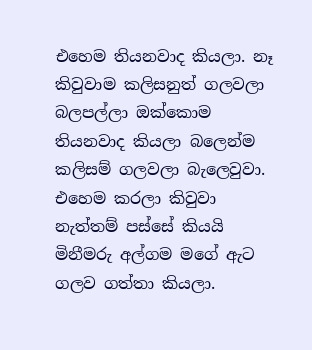එහෙම තියනවාද කියලා. නෑ කිවුවාම කලිසනුත් ගලවලා බලපල්ලා ඔක්කොම තියනවාද කියලා බලෙන්ම කලිසම් ගලවලා බැලෙවුවා. එහෙම කරලා කිවුවා නැත්තම් පස්සේ කියයි මිනීමරු අල්ගම මගේ ඇට ගලව ගත්තා කියලා.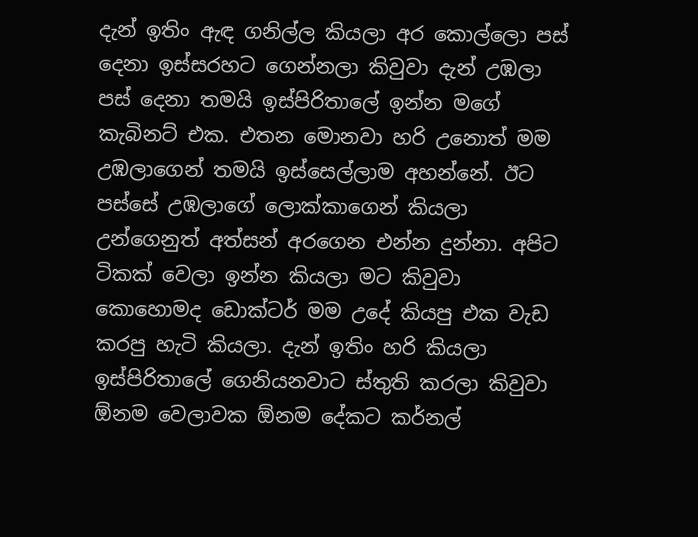දැන් ඉතිං ඇඳ ගනිල්ල කියලා අර කොල්ලො පස් දෙනා ඉස්සරහට ගෙන්නලා කිවුවා දැන් උඹලා පස් දෙනා තමයි ඉස්පිරිතාලේ ඉන්න මගේ කැබිනට් එක. එතන මොනවා හරි උනොත් මම උඹලාගෙන් තමයි ඉස්සෙල්ලාම අහන්නේ. ඊට පස්සේ උඹලාගේ ලොක්කාගෙන් කියලා උන්ගෙනුත් අත්සන් අරගෙන එන්න දුන්නා. අපිට ටිකක් වෙලා ඉන්න කියලා මට කිවුවා කොහොමද ඩොක්ටර් මම උදේ කියපු එක වැඩ කරපු හැටි කියලා. දැන් ඉතිං හරි කියලා ඉස්පිරිතාලේ ගෙනියනවාට ස්තුති කරලා කිවුවා ඕනම වෙලාවක ඕනම දේකට කර්නල්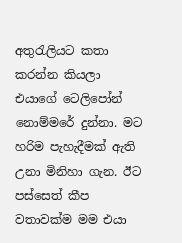අතුරැලියට කතා කරන්න කියලා එයාගේ ටෙලිපෝන් නොම්මරේ දුන්නා. මට හරිම පැහැදීමක් ඇති උනා මිනිහා ගැන. ඊට පස්සෙත් කීප වතාවක්ම මම එයා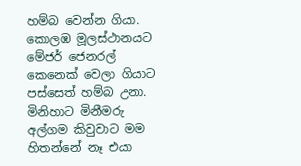හම්බ වෙන්න ගියා. කොලඹ මූලස්ථානයට මේජර් ජෙනරල් කෙනෙක් වෙලා ගියාට පස්සෙත් හම්බ උනා. මිනිහාට මිනීමරු අල්ගම කිවුවාට මම හිතන්නේ නෑ එයා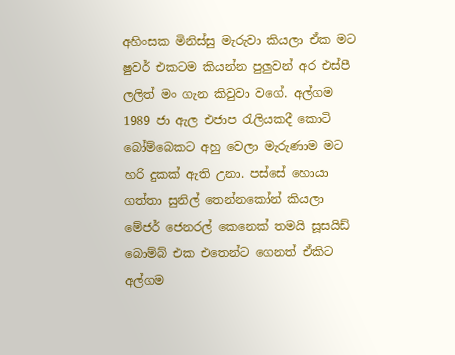අහිංසක මිනිස්සු මැරුවා කියලා ඒක මට ෂුවර් එකටම කියන්න පුලුවන් අර එස්පී ලලිත් මං ගැන කිවුවා වගේ. අල්ගම 1989 ජා ඇල එජාප රැලියකදී කොටි බෝම්බෙකට අහු වෙලා මැරුණාම මට හරි දුකක් ඇති උනා. පස්සේ හොයා ගත්තා සුනිල් තෙන්නකෝන් කියලා මේජර් ජෙනරල් කෙනෙක් තමයි සූසයිඩ් බොම්බ් එක එතෙන්ට ගෙනත් ඒකිට අල්ගම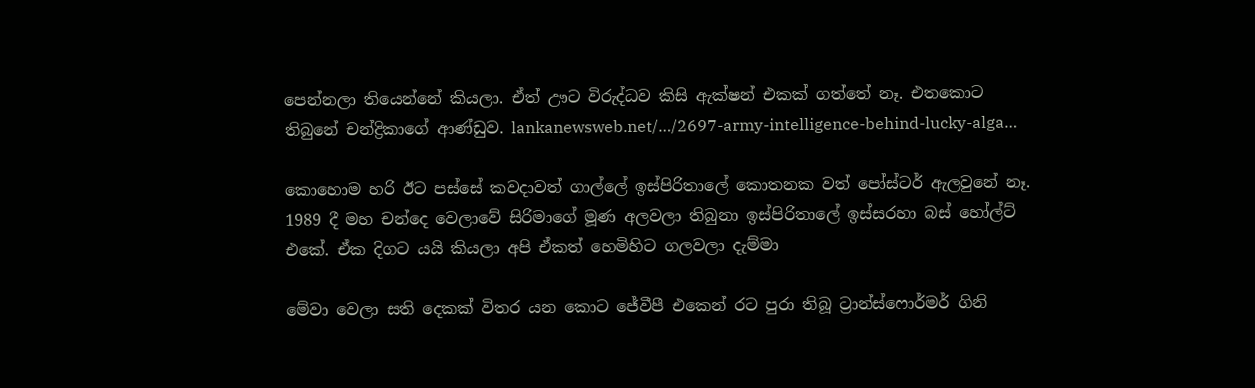පෙන්නලා තියෙන්නේ කියලා. ඒත් ඌට විරුද්ධව කිසි ඇක්ෂන් එකක් ගත්තේ නෑ. එතකොට තිබුනේ චන්ද්‍රිකාගේ ආණ්ඩුව. lankanewsweb.net/…/2697-army-intelligence-behind-lucky-alga…

කොහොම හරි ඊට පස්සේ කවදාවත් ගාල්ලේ ඉස්පිරිතාලේ කොතනක වත් පෝස්ටර් ඇලවුනේ නෑ. 1989 දී මහ චන්දෙ වෙලාවේ සිරිමාගේ මූණ අලවලා තිබුනා ඉස්පිරිතාලේ ඉස්සරහා බස් හෝල්ට් එකේ. ඒක දිගට යයි කියලා අපි ඒකත් හෙමිහිට ගලවලා දැම්මා

මේවා වෙලා සති දෙකක් විතර යන කොට ජේවීපී එකෙන් රට පුරා තිබූ ට්‍රාන්ස්ෆොර්මර් ගිනි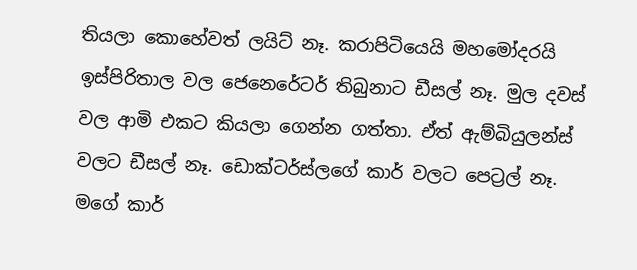තියලා කොහේවත් ලයිට් නෑ. කරාපිටියෙයි මහමෝදරයි ඉස්පිරිතාල වල ජෙනෙරේටර් තිබුනාට ඩීසල් නෑ. මුල දවස් වල ආමි එකට කියලා ගෙන්න ගත්තා. ඒත් ඇම්බියුලන්ස් වලට ඩීසල් නෑ. ඩොක්ටර්ස්ලගේ කාර් වලට පෙට්‍රල් නෑ. මගේ කාර්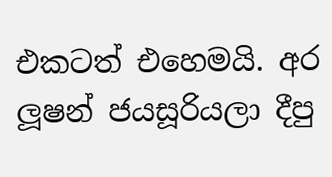එකටත් එහෙමයි. අර ලූෂන් ජයසූරියලා දීපු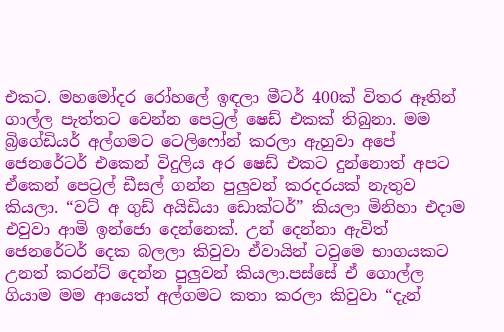එකට. මහමෝදර රෝහලේ ඉඳලා මීටර් 400ක් විතර ඈතින් ගාල්ල පැත්තට වෙන්න පෙට්‍රල් ෂෙඩ් එකක් තිබුනා. මම බ්‍රිගේඩියර් අල්ගමට ටෙලිෆෝන් කරලා ඇහුවා අපේ ජෙනරේටර් එකෙන් විදුලිය අර ෂෙඩ් එකට දුන්නොත් අපට ඒකෙන් පෙට්‍රල් ඩීසල් ගන්න පුලුවන් කරදරයක් නැතුව කියලා. “වට් අ ගුඩ් අයිඩියා ඩොක්ටර්” කියලා මිනිහා එදාම එවුවා ආමි ඉන්ජො දෙන්නෙක්. උන් දෙන්නා ඇවිත් ජෙනරේටර් දෙක බලලා කිවුවා ඒවායින් ටවුමෙ භාගයකට උනත් කරන්ට් දෙන්න පුලුවන් කියලා.පස්සේ ඒ ගොල්ල ගියාම මම ආයෙත් අල්ගමට කතා කරලා කිවුවා “දැන්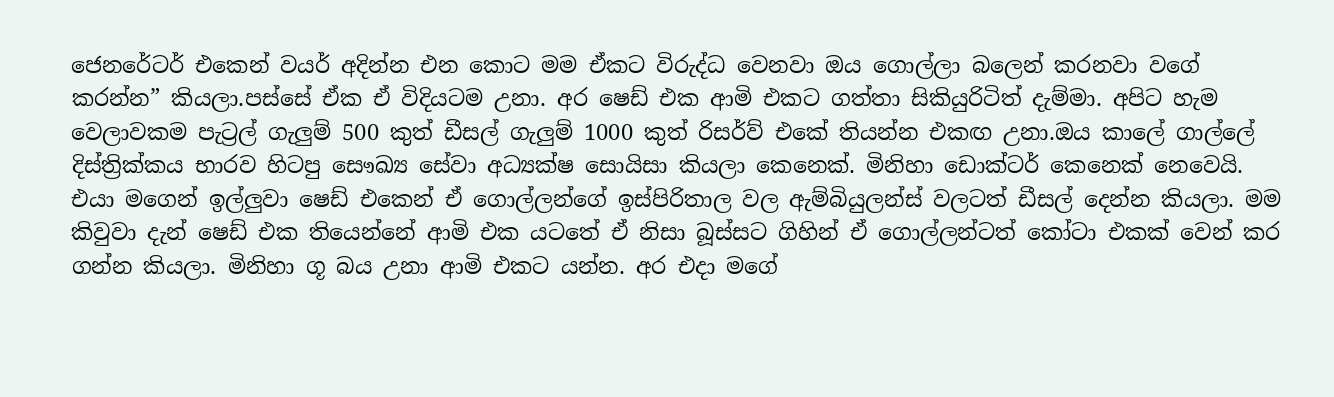ජෙනරේටර් එකෙන් වයර් අදින්න එන කොට මම ඒකට විරුද්ධ වෙනවා ඔය ගොල්ලා බලෙන් කරනවා වගේ කරන්න” කියලා.පස්සේ ඒක ඒ විදියටම උනා. අර ෂෙඩ් එක ආමි එකට ගත්තා සිකියුරිටිත් දැම්මා. අපිට හැම වෙලාවකම පැට්‍රල් ගැලුම් 500 කුත් ඩීසල් ගැලුම් 1000 කුත් රිසර්ව් එකේ තියන්න එකඟ උනා.ඔය කාලේ ගාල්ලේ දිස්ත්‍රික්කය භාරව හිටපු සෞඛ්‍ය සේවා අධ්‍යක්ෂ සොයිසා කියලා කෙනෙක්. මිනිහා ඩොක්ටර් කෙනෙක් නෙවෙයි. එයා මගෙන් ඉල්ලුවා ෂෙඩ් එකෙන් ඒ ගොල්ලන්ගේ ඉස්පිරිතාල වල ඇම්බියුලන්ස් වලටත් ඩීසල් දෙන්න කියලා. මම කිවුවා දැන් ෂෙඩ් එක තියෙන්නේ ආමි එක යටතේ ඒ නිසා බූස්සට ගිහින් ඒ ගොල්ලන්ටත් කෝටා එකක් වෙන් කර ගන්න කියලා. මිනිහා ගූ බය උනා ආමි එකට යන්න. අර එදා මගේ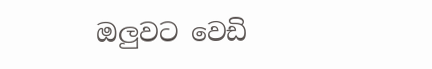ඔලුවට වෙඩි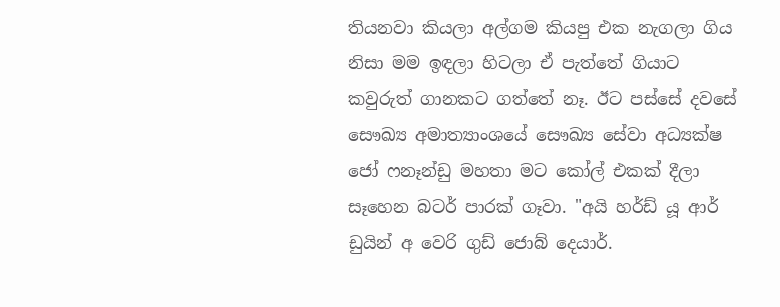තියනවා කියලා අල්ගම කියපු එක නැගලා ගිය නිසා මම ඉඳලා හිටලා ඒ පැත්තේ ගියාට කවුරුත් ගානකට ගත්තේ නෑ. ඊට පස්සේ දවසේ සෞඛ්‍ය අමාත්‍යාංශයේ සෞඛ්‍ය සේවා අධ්‍යක්ෂ ජෝ ෆනෑන්ඩු මහතා මට කෝල් එකක් දීලා සෑහෙන බටර් පාරක් ගෑවා. "අයි හර්ඩ් යූ ආර් ඩුයින් අ වෙරි ගුඩ් ජොබ් දෙයාර්.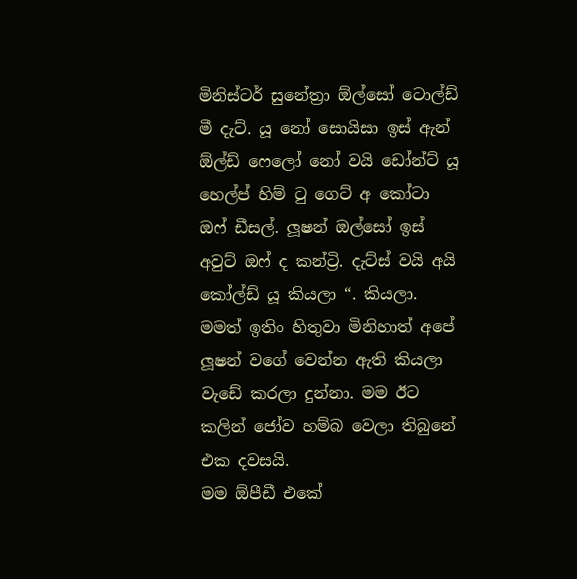මිනිස්ටර් සුනේත්‍රා ඕල්සෝ ටොල්ඩ් මී දැට්. යූ නෝ සොයිසා ඉස් ඇන් ඕල්ඩ් ෆෙලෝ නෝ වයි ඩෝන්ට් යූ හෙල්ප් හිම් ටු ගෙට් අ කෝටා ඔෆ් ඩීසල්. ලූෂන් ඔල්සෝ ඉස් අවුට් ඔෆ් ද කන්ට්‍රි. දැට්ස් වයි අයි කෝල්ඩ් යූ කියලා “. කියලා. මමත් ඉතිං හිතුවා මිනිහාත් අපේ ලූෂන් වගේ වෙන්න ඇති කියලා වැඩේ කරලා දුන්නා. මම ඊට කලින් ජෝව හම්බ වෙලා තිබුනේ එක දවසයි.
මම ඕපීඩී එකේ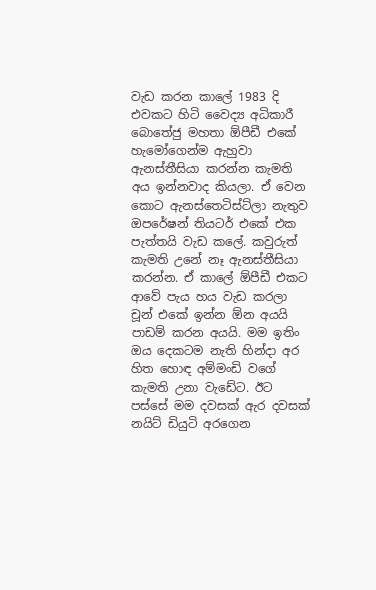වැඩ කරන කාලේ 1983 දි එවකට හිටි වෛද්‍ය අධිකාරී බොතේජු මහතා ඕපීඩී එකේ හැමෝගෙන්ම ඇහුවා ඇනස්තීසියා කරන්න කැමති අය ඉන්නවාද කියලා. ඒ වෙන කොට ඇනස්තෙටිස්ට්ලා නැතුව ඔපරේෂන් තියටර් එකේ එක පැත්තයි වැඩ කලේ. කවුරුත් කැමති උනේ නෑ ඇනස්තීසියා කරන්න. ඒ කාලේ ඕපීඩී එකට ආවේ පැය හය වැඩ කරලා චූන් එකේ ඉන්න ඕන අයයි පාඩම් කරන අයයි. මම ඉතිං ඔය දෙකටම නැති හින්දා අර හිත හොඳ අම්මංඩි වගේ කැමති උනා වැඩේට. ඊට පස්සේ මම දවසක් ඇර දවසක් නයිට් ඩියුටි අරගෙන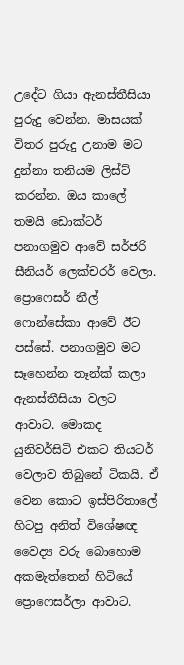උදේට ගියා ඇනස්තීසියා පුරුදු වෙන්න. මාසයක් විතර පුරුදු උනාම මට දුන්නා තනියම ලිස්ට් කරන්න. ඔය කාලේ තමයි ඩොක්ටර් පනාගමුව ආවේ සර්ජරි සීනියර් ලෙක්චරර් වෙලා. ප්‍රොෆෙසර් නීල් ෆොන්සේකා ආවේ ඊට පස්සේ. පනාගමුව මට සෑහෙන්න තෑන්ක් කලා ඇනස්තීසියා වලට ආවාට. මොකද යුනිවර්සිටි එකට තියටර් වෙලාව තිබුනේ ටිකයි. ඒ වෙන කොට ඉස්පිරිතාලේ හිටපු අනිත් විශේෂඥ වෛද්‍ය වරු බොහොම අකමැත්තෙන් හිටියේ ප්‍රොෆෙසර්ලා ආවාට.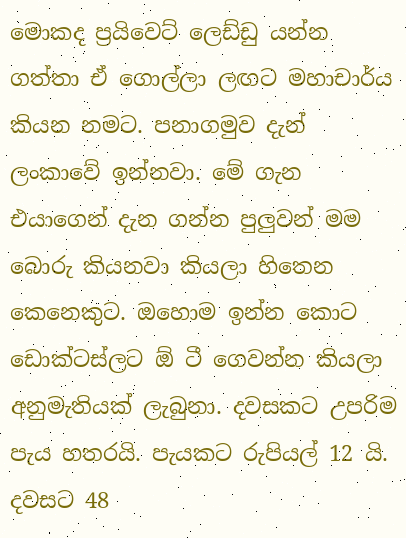මොකද ප්‍රයිවෙට් ලෙඩ්ඩු යන්න ගත්තා ඒ ගොල්ලා ලඟට මහාචාර්ය කියන නමට. පනාගමුව දැන් ලංකාවේ ඉන්නවා. මේ ගැන එයාගෙන් දැන ගන්න පුලුවන් මම බොරු කියනවා කියලා හිතෙන කෙනෙකුට. ඔහොම ඉන්න කොට ඩොක්ටස්ලට ඕ ටී ගෙවන්න කියලා අනුමැතියක් ලැබුනා. දවසකට උපරිම පැය හතරයි. පැයකට රුපියල් 12 යි. දවසට 48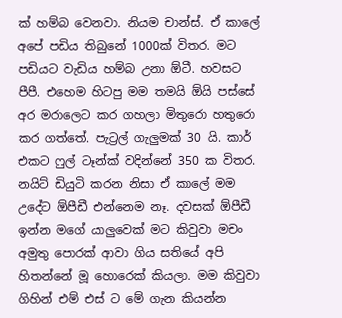ක් හම්බ වෙනවා. නියම චාන්ස්. ඒ කාලේ අපේ පඩිය තිබුනේ 1000ක් විතර. මට පඩියට වැඩිය හම්බ උනා ඕටී. හවසට පීපී. එහෙම හිටපු මම තමයි ඕයි පස්සේ අර මරාලෙට කර ගහලා මිතුරො හතුරො කර ගත්තේ. පැට්‍රල් ගැලුමක් 30 යි. කාර් එකට ෆුල් ටෑන්ක් වදින්නේ 350 ක විතර. නයිට් ඩියුටි කරන නිසා ඒ කාලේ මම උදේට ඕපීඩී එන්නෙම නෑ. දවසක් ඕපීඩී ඉන්න මගේ යාලුවෙක් මට කිවුවා මචං අමුතු පොරක් ආවා ගිය සතියේ අපි හිතන්නේ මූ හොරෙක් කියලා. මම කිවුවා ගිහින් එම් එස් ට මේ ගැන කියන්න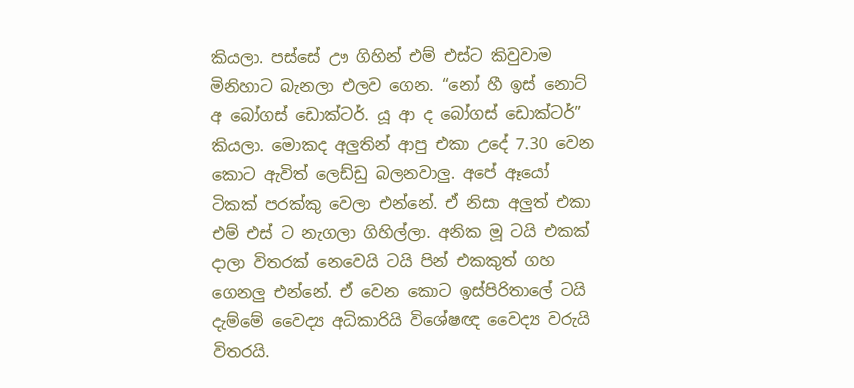කියලා. පස්සේ ඌ ගිහින් එම් එස්ට කිවුවාම මිනිහාට බැනලා එලව ගෙන. “නෝ හී ඉස් නොට් අ බෝගස් ඩොක්ටර්. යූ ආ ද බෝගස් ඩොක්ටර්” කියලා. මොකද අලුතින් ආපු එකා උදේ 7.30 වෙන කොට ඇවිත් ලෙඩ්ඩු බලනවාලු. අපේ ඈයෝ ටිකක් පරක්කු වෙලා එන්නේ. ඒ නිසා අලුත් එකා එම් එස් ට නැගලා ගිහිල්ලා. අනික මූ ටයි එකක් දාලා විතරක් නෙවෙයි ටයි පින් එකකුත් ගහ ගෙනලු එන්නේ. ඒ වෙන කොට ඉස්පිරිතාලේ ටයි දැම්මේ වෛද්‍ය අධිකාරියි විශේෂඥ වෛද්‍ය වරුයි විතරයි.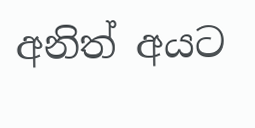අනිත් අයට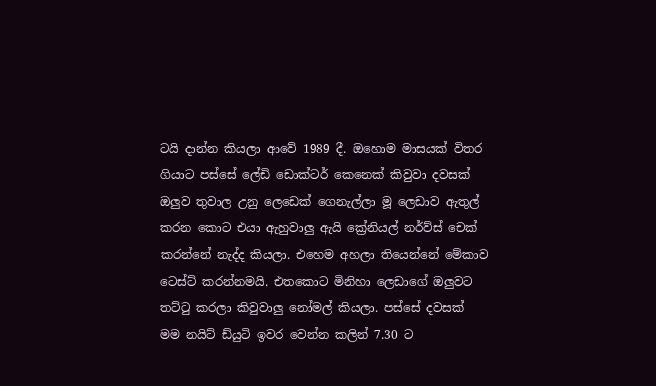ටයි දාන්න කියලා ආවේ 1989 දී. ඔහොම මාසයක් විතර ගියාට පස්සේ ලේඩි ඩොක්ටර් කෙනෙක් කිවුවා දවසක් ඔලුව තුවාල උනු ලෙඩෙක් ගෙනැල්ලා මූ ලෙඩාව ඇතුල් කරන කොට එයා ඇහුවාලු ඇයි ක්‍රේනියල් නර්ව්ස් චෙක් කරන්නේ නැද්ද කියලා. එහෙම අහලා තියෙන්නේ මේකාව ටෙස්ට් කරන්නමයි. එතකොට මිනිහා ලෙඩාගේ ඔලුවට තට්ටු කරලා කිවුවාලු නෝමල් කියලා. පස්සේ දවසක් මම නයිට් ඩ්යුටි ඉවර වෙන්න කලින් 7.30 ට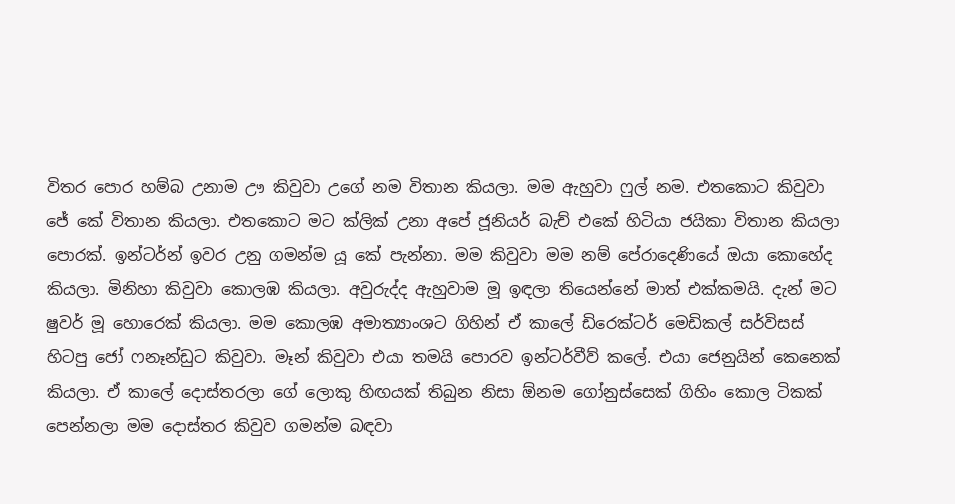විතර පොර හම්බ උනාම ඌ කිවුවා උගේ නම විතාන කියලා. මම ඇහුවා ෆුල් නම. එතකොට කිවුවා ජේ කේ විතාන කියලා. එතකොට මට ක්ලික් උනා අපේ ජූනියර් බැච් එකේ හිටියා ජයිකා විතාන කියලා පොරක්. ඉන්ටර්න් ඉවර උනු ගමන්ම යූ කේ පැන්නා. මම කිවුවා මම නම් පේරාදෙණියේ ඔයා කොහේද කියලා. මිනිහා කිවුවා කොලඹ කියලා. අවුරුද්ද ඇහුවාම මූ ඉඳලා තියෙන්නේ මාත් එක්කමයි. දැන් මට ෂුවර් මූ හොරෙක් කියලා. මම කොලඹ අමාත්‍යාංශට ගිහින් ඒ කාලේ ඩිරෙක්ටර් මෙඩිකල් සර්විසස් හිටපු ජෝ ෆනෑන්ඩුට කිවුවා. මෑන් කිවුවා එයා තමයි පොරව ඉන්ටර්වීව් කලේ. එයා ජෙනුයින් කෙනෙක් කියලා. ඒ කාලේ දොස්තරලා ගේ ලොකු හිඟයක් තිබුන නිසා ඕනම ගෝනුස්සෙක් ගිහිං කොල ටිකක් පෙන්නලා මම දොස්තර කිවුව ගමන්ම බඳවා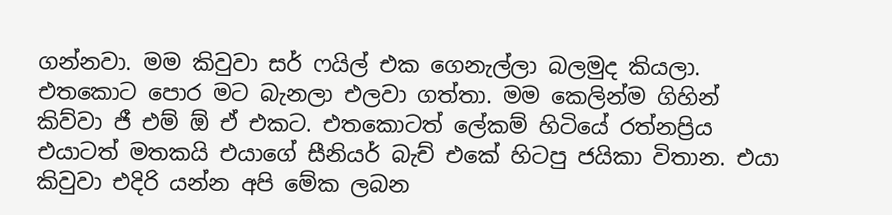ගන්නවා. මම කිවුවා සර් ෆයිල් එක ගෙනැල්ලා බලමුද කියලා. එතකොට පොර මට බැනලා එලවා ගත්තා. මම කෙලින්ම ගිහින් කිව්වා ජී එම් ඕ ඒ එකට. එතකොටත් ලේකම් හිටියේ රත්නප්‍රිය එයාටත් මතකයි එයාගේ සීනියර් බැච් එකේ හිටපු ජයිකා විතාන. එයා කිවුවා එදිරි යන්න අපි මේක ලබන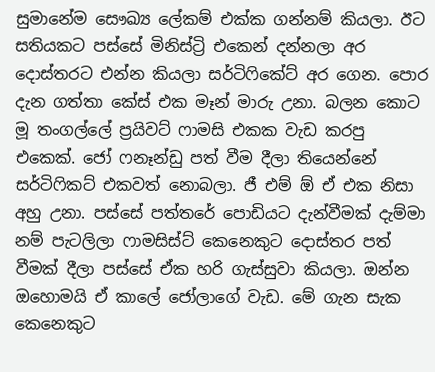සුමානේම සෞඛ්‍ය ලේකම් එක්ක ගන්නම් කියලා. ඊට සතියකට පස්සේ මිනිස්ට්‍රි එකෙන් දන්නලා අර දොස්තරට එන්න කියලා සර්ටිෆිකේට් අර ගෙන. පොර දැන ගත්තා කේස් එක මෑන් මාරු උනා. බලන කොට මූ තංගල්ලේ ප්‍රයිවට් ෆාමසි එකක වැඩ කරපු එකෙක්. ජෝ ෆනෑන්ඩු පත් වීම දීලා තියෙන්නේ සර්ටිෆිකට් එකවත් නොබලා. ජී එම් ඕ ඒ එක නිසා අහු උනා. පස්සේ පත්තරේ පොඩියට දැන්වීමක් දැම්මා නම් පැටලිලා ෆාමසිස්ට් කෙනෙකුට දොස්තර පත් වීමක් දීලා පස්සේ ඒක හරි ගැස්සුවා කියලා. ඔන්න ඔහොමයි ඒ කාලේ ජෝලාගේ වැඩ. මේ ගැන සැක කෙනෙකුට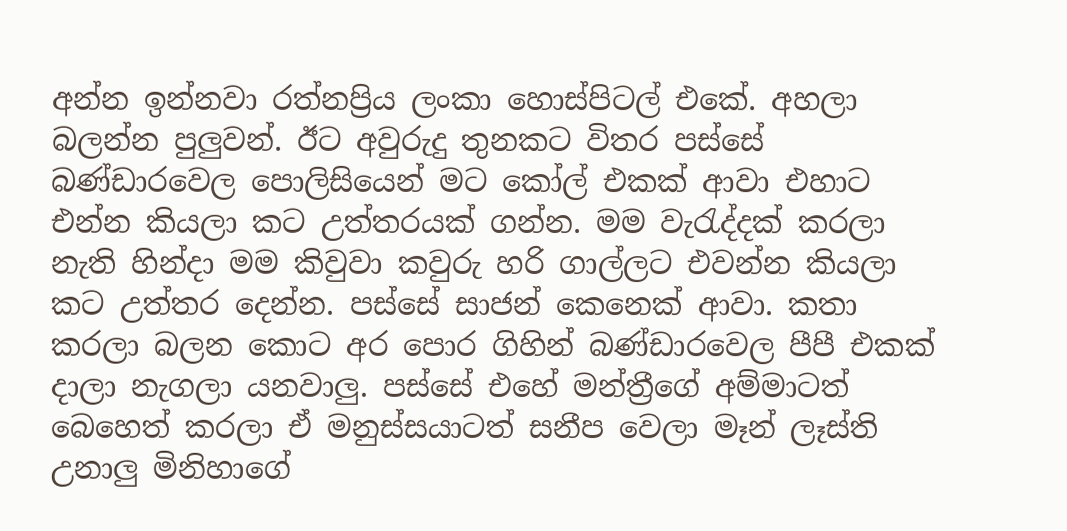අන්න ඉන්නවා රත්නප්‍රිය ලංකා හොස්පිටල් එකේ. අහලා බලන්න පුලුවන්. ඊට අවුරුදු තුනකට විතර පස්සේ බණ්ඩාරවෙල පොලිසියෙන් මට කෝල් එකක් ආවා එහාට එන්න කියලා කට උත්තරයක් ගන්න. මම වැරැද්දක් කරලා නැති හින්දා මම කිවුවා කවුරු හරි ගාල්ලට එවන්න කියලා කට උත්තර දෙන්න. පස්සේ සාජන් කෙනෙක් ආවා. කතා කරලා බලන කොට අර පොර ගිහින් බණ්ඩාරවෙල පීපී එකක් දාලා නැගලා යනවාලු. පස්සේ එහේ මන්ත්‍රීගේ අම්මාටත් බෙහෙත් කරලා ඒ මනුස්සයාටත් සනීප වෙලා මෑන් ලෑස්ති උනාලු මිනිහාගේ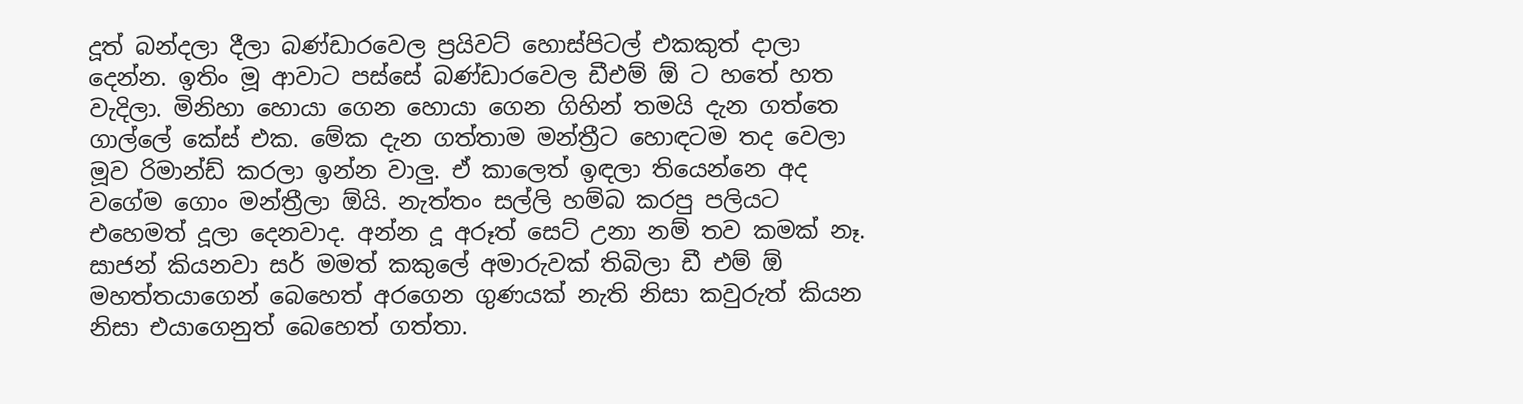දූත් බන්දලා දීලා බණ්ඩාරවෙල ප්‍රයිවට් හොස්පිටල් එකකුත් දාලා දෙන්න. ඉතිං මූ ආවාට පස්සේ බණ්ඩාරවෙල ඩීඑම් ඕ ට හතේ හත වැදිලා. මිනිහා හොයා ගෙන හොයා ගෙන ගිහින් තමයි දැන ගත්තෙ ගාල්ලේ කේස් එක. මේක දැන ගත්තාම මන්ත්‍රීට හොඳටම තද වෙලා මූව රිමාන්ඩ් කරලා ඉන්න වාලු. ඒ කාලෙත් ඉඳලා තියෙන්නෙ අද වගේම ගොං මන්ත්‍රීලා ඕයි. නැත්තං සල්ලි හම්බ කරපු පලියට එහෙමත් දූලා දෙනවාද. අන්න දූ අරූත් සෙට් උනා නම් තව කමක් නෑ. සාජන් කියනවා සර් මමත් කකුලේ අමාරුවක් තිබිලා ඩී එම් ඕ මහත්තයාගෙන් බෙහෙත් අරගෙන ගුණයක් නැති නිසා කවුරුත් කියන නිසා එයාගෙනුත් බෙහෙත් ගත්තා.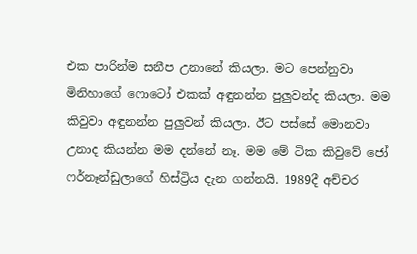එක පාරින්ම සනීප උනානේ කියලා. මට පෙන්නුවා මිනිහාගේ ෆොටෝ එකක් අඳුනන්න පුලුවන්ද කියලා. මම කිවුවා අඳුනන්න පුලුවන් කියලා. ඊට පස්සේ මොනවා උනාද කියන්න මම දන්නේ නෑ. මම මේ ටික කිවුවේ ජෝ ෆර්නෑන්ඩුලාගේ හිස්ට්‍රිය දැන ගන්නයි. 1989දී අච්චර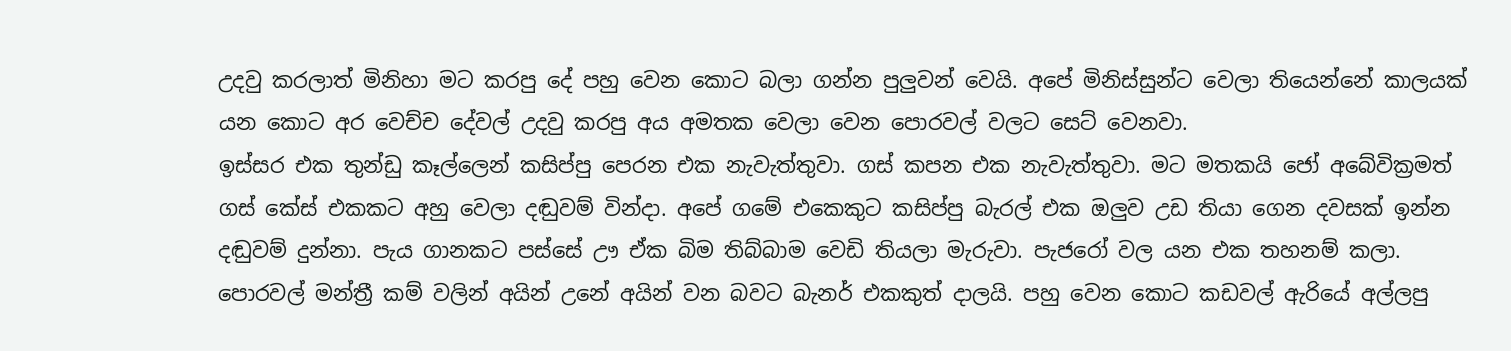උදවු කරලාත් මිනිහා මට කරපු දේ පහු වෙන කොට බලා ගන්න පුලුවන් වෙයි. අපේ මිනිස්සුන්ට වෙලා තියෙන්නේ කාලයක් යන කොට අර වෙච්ච දේවල් උදවු කරපු අය අමතක වෙලා වෙන පොරවල් වලට සෙට් වෙනවා.
ඉස්සර එක තුන්ඩු කෑල්ලෙන් කසිප්පු පෙරන එක නැවැත්තුවා. ගස් කපන එක නැවැත්තුවා. මට මතකයි ජෝ අබේවික්‍රමත් ගස් කේස් එකකට අහු වෙලා දඬුවම් වින්දා. අපේ ගමේ එකෙකුට කසිප්පු බැරල් එක ඔලුව උඩ තියා ගෙන දවසක් ඉන්න දඬුවම් දුන්නා. පැය ගානකට පස්සේ ඌ ඒක බිම තිබ්බාම වෙඩි තියලා මැරුවා. පැජරෝ වල යන එක තහනම් කලා. පොරවල් මන්ත්‍රී කම් වලින් අයින් උනේ අයින් වන බවට බැනර් එකකුත් දාලයි. පහු වෙන කොට කඩවල් ඇරියේ අල්ලපු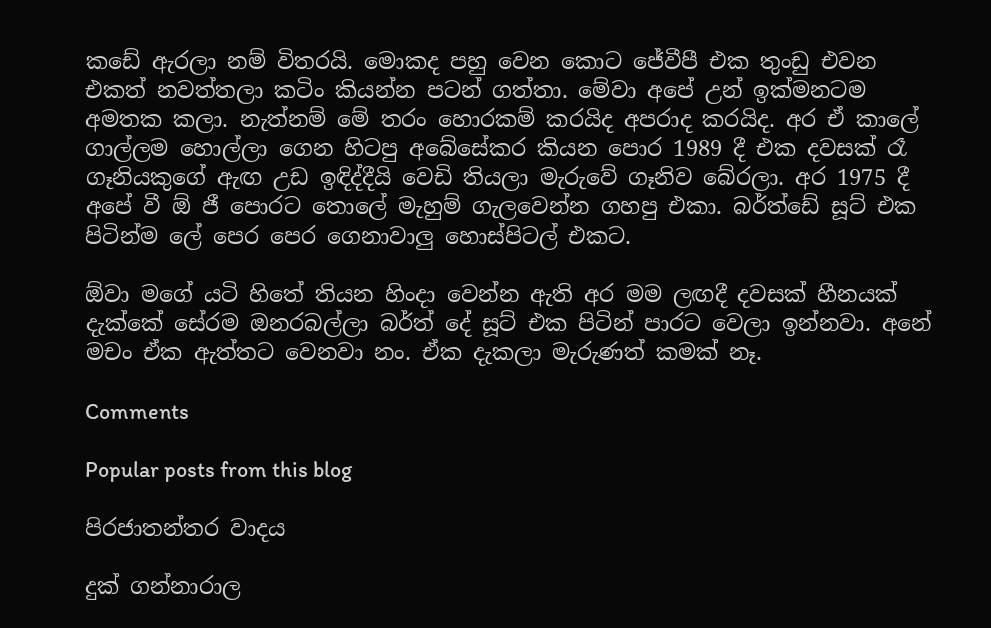කඩේ ඇරලා නම් විතරයි. මොකද පහු වෙන කොට ජේවීපී එක තුංඩු එවන එකත් නවත්තලා කටිං කියන්න පටන් ගත්තා. මේවා අපේ උන් ඉක්මනටම අමතක කලා. නැත්නම් මේ තරං හොරකම් කරයිද අපරාද කරයිද. අර ඒ කාලේ ගාල්ලම හොල්ලා ගෙන හිටපු අබේසේකර කියන පොර 1989 දී එක දවසක් රෑ ගෑනියකුගේ ඇඟ උඩ ඉඳිද්දීයි වෙඩි තියලා මැරුවේ ගෑනිව බේරලා. අර 1975 දී අපේ වී ඕ ජී පොරට තොලේ මැහුම් ගැලවෙන්න ගහපු එකා. බර්ත්ඩේ සූට් එක පිටින්ම ලේ පෙර පෙර ගෙනාවාලු හොස්පිටල් එකට.

ඕවා මගේ යටි හිතේ තියන හිංදා වෙන්න ඇති අර මම ලඟදී දවසක් හීනයක් දැක්කේ සේරම ඔනරබල්ලා බර්ත් දේ සූට් එක පිටින් පාරට වෙලා ඉන්නවා. අනේ මචං ඒක ඇත්තට වෙනවා නං. ඒක දැකලා මැරුණත් කමක් නෑ.

Comments

Popular posts from this blog

පිරජාතන්තර වාදය

දුක් ගන්නාරාල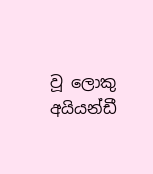වූ ලොකු අයියන්ඩී